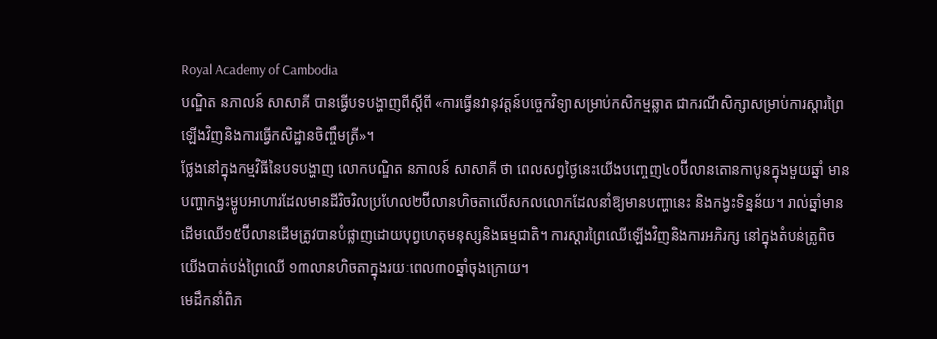Royal Academy of Cambodia
បណ្ឌិត នភាលន៍ សាសាគី បានធ្វើបទបង្ហាញពីស្តីពី «ការធ្វើនវានុវត្តន៍បច្ចេកវិទ្យាសម្រាប់កសិកម្មឆ្លាត ជាករណីសិក្សាសម្រាប់ការស្តារព្រៃឡើងវិញនិងការធ្វើកសិដ្ឋានចិញ្ចឹមត្រី»។
ថ្លែងនៅក្នុងកម្មវិធីនៃបទបង្ហាញ លោកបណ្ឌិត នភាលន៍ សាសាគី ថា ពេលសព្វថ្ងៃនេះយើងបញ្ចេញ៤០ប៊ីលានតោនកាបូនក្នុងមួយឆ្នាំ មានបញ្ហាកង្វះម្ហូបអាហារដែលមានដីរិចរិលប្រហែល២ប៊ីលានហិចតាលើសកលលោកដែលនាំឱ្យមានបញ្ហានេះ និងកង្វះទិន្នន័យ។ រាល់ឆ្នាំមានដើមឈើ១៥ប៊ីលានដើមត្រូវបានបំផ្លាញដោយបុព្វហេតុមនុស្សនិងធម្មជាតិ។ ការស្តារព្រៃឈើឡើងវិញនិងការអភិរក្ស នៅក្នុងតំបន់ត្រូពិចយើងបាត់បង់ព្រៃឈើ ១៣លានហិចតាក្នុងរយៈពេល៣០ឆ្នាំចុងក្រោយ។
មេដឹកនាំពិភ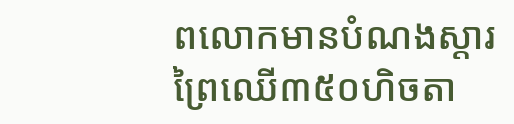ពលោកមានបំណងស្តារព្រៃឈើ៣៥០ហិចតា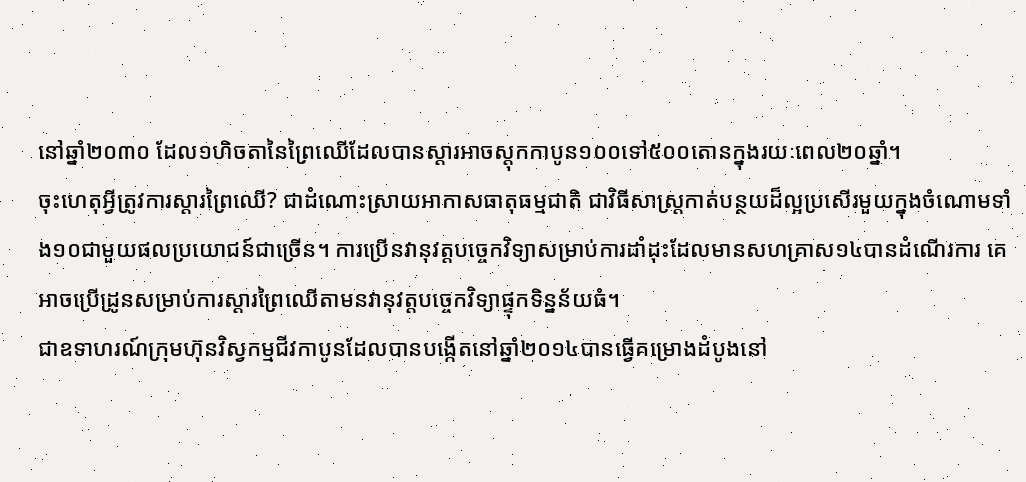នៅឆ្នាំ២០៣០ ដែល១ហិចតានៃព្រៃឈើដែលបានស្តារអាចស្តុកកាបូន១០០ទៅ៥០០តោនក្នុងរយៈពេល២០ឆ្នាំ។
ចុះហេតុអ្វីត្រូវការស្តារព្រៃឈើ? ជាដំណោះស្រាយអាកាសធាតុធម្មជាតិ ជាវិធីសាស្រ្តកាត់បន្ថយដ៏ល្អប្រសើរមួយក្នុងចំណោមទាំង១០ជាមួយផលប្រយោជន៍ជាច្រើន។ ការប្រើនវានុវត្តបច្ចេកវិទ្យាសម្រាប់ការដាំដុះដែលមានសហគ្រាស១៤បានដំណើរការ គេអាចប្រើដ្រូនសម្រាប់ការស្តារព្រៃឈើតាមនវានុវត្តបច្ចេកវិទ្យាផ្ទុកទិន្នន័យធំ។
ជាឧទាហរណ៍ក្រុមហ៊ុនវិស្វកម្មជីវកាបូនដែលបានបង្កើតនៅឆ្នាំ២០១៤បានធ្វើគម្រោងដំបូងនៅ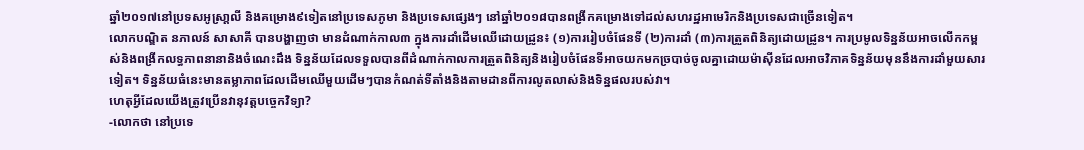ឆ្នាំ២០១៧នៅប្រទសអូស្រា្តលី និងគម្រោង៩ទៀតនៅប្រទេសភូមា និងប្រទេសផ្សេងៗ នៅឆ្នាំ២០១៨បានពង្រីកគម្រោងទៅដល់សហរដ្ឋអាមេរិកនិងប្រទេសជាច្រើនទៀត។
លោកបណ្ឌិត នភាលន៍ សាសាគី បានបង្ហាញថា មានដំណាក់កាល៣ ក្នុងការដាំដើមឈើដោយដ្រូន៖ (១)ការរៀបចំផែនទី (២)ការដាំ (៣)ការត្រួតពិនិត្យដោយដ្រូន។ ការប្រមូលទិន្នន័យអាចលើកកម្ពស់និងពង្រីកលទ្ធភាពនានានិងចំណេះដឹង ទិន្នន័យដែលទទួលបានពីដំណាក់កាលការត្រួតពិនិត្យនិងរៀបចំផែនទីអាចយកមកច្របាច់ចូលគ្នាដោយម៉ាស៊ីនដែលអាចវិភាគទិន្នន័យមុននឹងការដាំមួយសារទៀត។ ទិន្នន័យធំនេះមានតម្លាភាពដែលដើមឈើមួយដើមៗបានកំណត់ទីតាំងនិងតាមដានពីការលូតលាស់និងទិន្នផលរបស់វា។
ហេតុអ្វីដែលយើងត្រូវប្រើនវានុវត្តបច្ចេកវិទ្យា?
-លោកថា នៅប្រទេ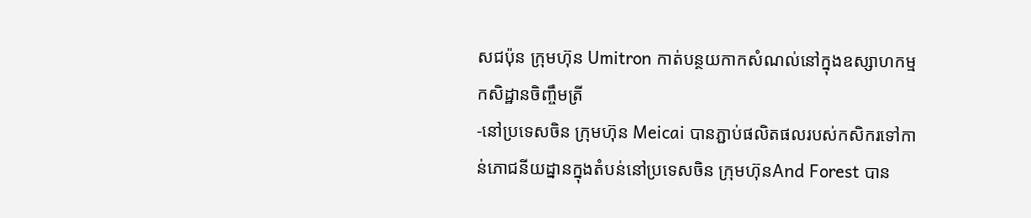សជប៉ុន ក្រុមហ៊ុន Umitron កាត់បន្ថយកាកសំណល់នៅក្នុងឧស្សាហកម្មកសិដ្ឋានចិញ្ចឹមត្រី
-នៅប្រទេសចិន ក្រុមហ៊ុន Meicai បានភ្ជាប់ផលិតផលរបស់កសិករទៅកាន់ភោជនីយដ្នានក្នុងតំបន់នៅប្រទេសចិន ក្រុមហ៊ុនAnd Forest បាន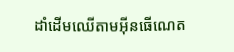ដាំដើមឈើតាមអ៊ីនធើណេត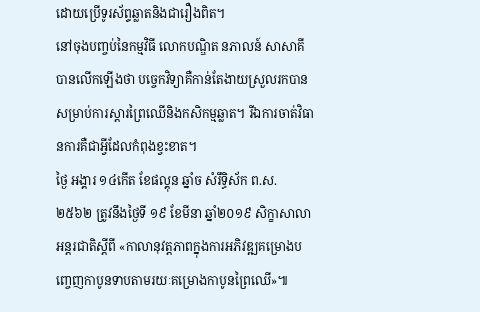ដោយប្រើទូរស័ព្ទឆ្លាតនិងជារឿងពិត។
នៅចុងបញ្ចប់នៃកម្មវិធី លោកបណ្ឌិត នភាលន៍ សាសាគី បានលើកឡើងថា បច្ចេកវិទ្យាគឺកាន់តែងាយស្រួលរកបានសម្រាប់ការស្តារព្រៃឈើនិងកសិកម្មឆ្លាត។ រីឯការចាត់វិធានការគឺជាអ្វីដែលកំពុងខ្វះខាត។
ថ្ងៃ អង្គារ ១៤កើត ខែផល្គុន ឆ្នាំច សំរឹទ្ធិស័ក ព.ស. ២៥៦២ ត្រូវនឹងថ្ងៃទី ១៩ ខែមីនា ឆ្នាំ២០១៩ សិក្ខាសាលាអន្តរជាតិស្តីពី «កាលានុវត្តភាពក្នុងការអភិវឌ្ឍគម្រោងបញ្ចេញកាបូនទាបតាមរយៈគម្រោងកាបូនព្រៃឈើ»៕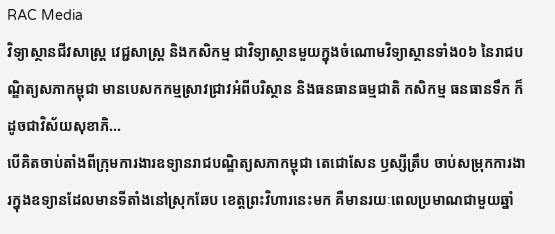RAC Media
វិទ្យាស្ថានជីវសាស្រ្ត វេជ្ជសាស្រ្ត និងកសិកម្ម ជាវិទ្យាស្ថានមួយក្នុងចំណោមវិទ្យាស្ថានទាំង០៦ នៃរាជបណ្ឌិត្យសភាកម្ពុជា មានបេសកកម្មស្រាវជ្រាវអំពីបរិស្ថាន និងធនធានធម្មជាតិ កសិកម្ម ធនធានទឹក ក៏ដូចជាវិស័យសុខាភិ...
បើគិតចាប់តាំងពីក្រុមការងារឧទ្យានរាជបណ្ឌិត្យសភាកម្ពុជា តេជោសែន ឫស្សីត្រឹប ចាប់សម្រុកការងារក្នុងឧទ្យានដែលមានទីតាំងនៅស្រុកឆែប ខេត្តព្រះវិហារនេះមក គឺមានរយៈពេលប្រមាណជាមួយឆ្នាំ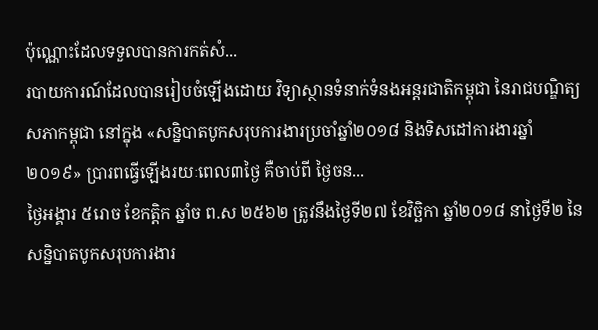ប៉ុណ្ណោះដែលទទួលបានការកត់សំ...
របាយការណ៍ដែលបានរៀបចំឡើងដោយ វិទ្យាស្ថានទំនាក់ទំនងអន្តរជាតិកម្ពុជា នៃរាជបណ្ឌិត្យសភាកម្ពុជា នៅក្នុង «សន្និបាតបូកសរុបការងារប្រចាំឆ្នាំ២០១៨ និងទិសដៅការងារឆ្នាំ២០១៩» ប្រារពធ្វើឡើងរយៈពេល៣ថ្ងៃ គឺចាប់ពី ថ្ងៃចន...
ថ្ងៃអង្គារ ៥រោច ខែកត្តិក ឆ្នាំច ព.ស ២៥៦២ ត្រូវនឹងថ្ងៃទី២៧ ខែវិច្ឆិកា ឆ្នាំ២០១៨ នាថ្ងៃទី២ នៃសន្និបាតបូកសរុបការងារ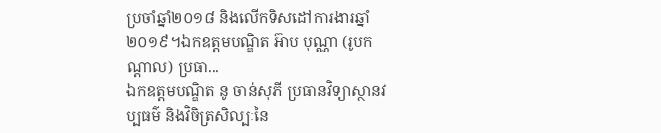ប្រចាំឆ្នាំ២០១៨ និងលើកទិសដៅការងារឆ្នាំ២០១៩។ឯកឧត្តមបណ្ឌិត អ៊ាប បុណ្ណា (រូបកណ្តាល) ប្រធា...
ឯកឧត្តមបណ្ឌិត នូ ចាន់សុភី ប្រធានវិទ្យាស្ថានវប្បធម៌ និងវិចិត្រសិល្បៈនៃ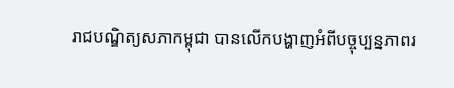រាជបណ្ឌិត្យសភាកម្ពុជា បានលើកបង្ហាញអំពីបច្ចុប្បន្នភាពរ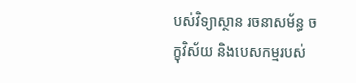បស់វិទ្យាស្ថាន រចនាសម័ន្ធ ចក្ខុវិស័យ និងបេសកម្មរបស់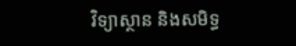វិទ្យាស្ថាន និងសមិទ្ធ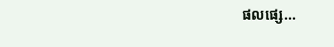ផលផ្សេ...